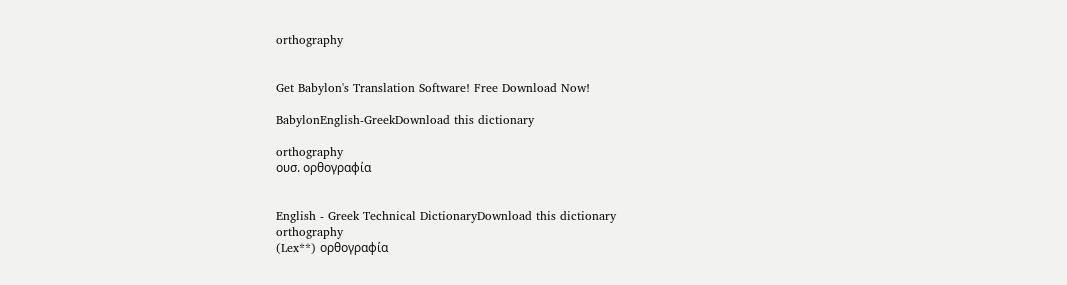orthography


Get Babylon's Translation Software! Free Download Now!

BabylonEnglish-GreekDownload this dictionary

orthography
ουσ. ορθογραφία


English - Greek Technical DictionaryDownload this dictionary
orthography
(Lex**) ορθογραφία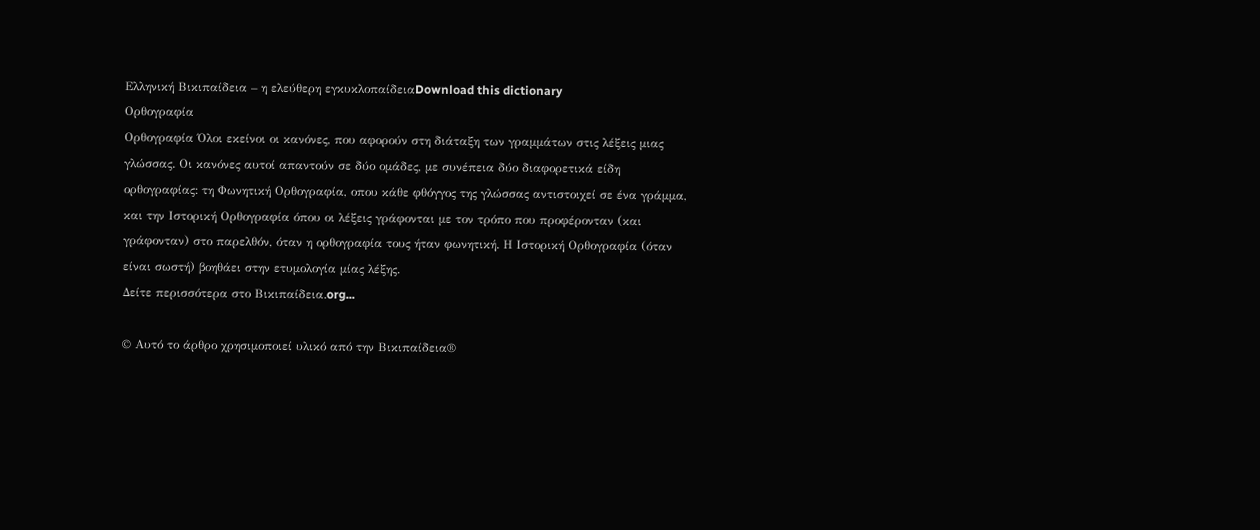Ελληνική Βικιπαίδεια – η ελεύθερη εγκυκλοπαίδειαDownload this dictionary
Ορθογραφία
Ορθογραφία Όλοι εκείνοι οι κανόνες, που αφορούν στη διάταξη των γραμμάτων στις λέξεις μιας γλώσσας. Οι κανόνες αυτοί απαντούν σε δύο ομάδες, με συνέπεια δύο διαφορετικά είδη ορθογραφίας: τη Φωνητική Ορθογραφία, οπου κάθε φθόγγος της γλώσσας αντιστοιχεί σε ένα γράμμα, και την Ιστορική Ορθογραφία όπου οι λέξεις γράφονται με τον τρόπο που προφέρονταν (και γράφονταν) στο παρελθόν, όταν η ορθογραφία τους ήταν φωνητική. Η Ιστορική Ορθογραφία (όταν είναι σωστή) βοηθάει στην ετυμολογία μίας λέξης.
Δείτε περισσότερα στο Βικιπαίδεια.org...

© Αυτό το άρθρο χρησιμοποιεί υλικό από την Βικιπαίδεια®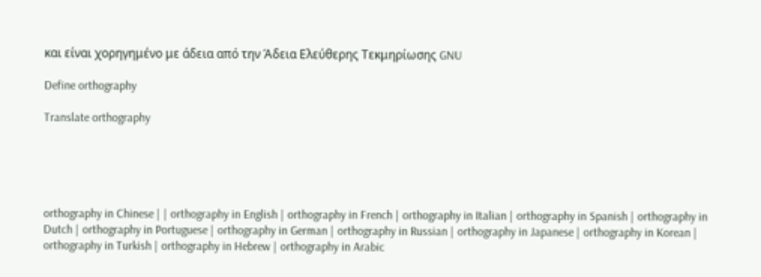και είναι χορηγημένο με άδεια από την Άδεια Ελεύθερης Τεκμηρίωσης GNU

Define orthography

Translate orthography





orthography in Chinese | | orthography in English | orthography in French | orthography in Italian | orthography in Spanish | orthography in Dutch | orthography in Portuguese | orthography in German | orthography in Russian | orthography in Japanese | orthography in Korean | orthography in Turkish | orthography in Hebrew | orthography in Arabic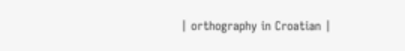| orthography in Croatian |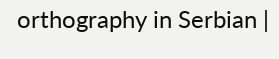orthography in Serbian |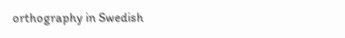orthography in Swedish